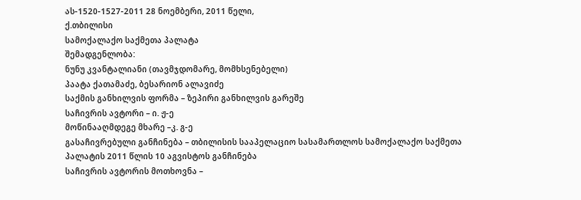ას-1520-1527-2011 28 ნოემბერი, 2011 წელი,
ქ.თბილისი
სამოქალაქო საქმეთა პალატა
შემადგენლობა:
ნუნუ კვანტალიანი (თავმჯდომარე, მომხსენებელი)
პაატა ქათამაძე, ბესარიონ ალავიძე
საქმის განხილვის ფორმა – ზეპირი განხილვის გარეშე
საჩივრის ავტორი – ი. ჟ-ე
მოწინააღმდეგე მხარე –კ. გ-ე
გასაჩივრებული განჩინება – თბილისის სააპელაციო სასამართლოს სამოქალაქო საქმეთა პალატის 2011 წლის 10 აგვისტოს განჩინება
საჩივრის ავტორის მოთხოვნა –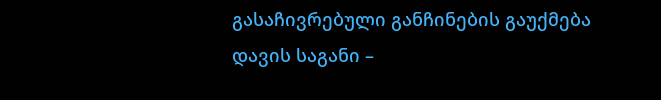გასაჩივრებული განჩინების გაუქმება
დავის საგანი –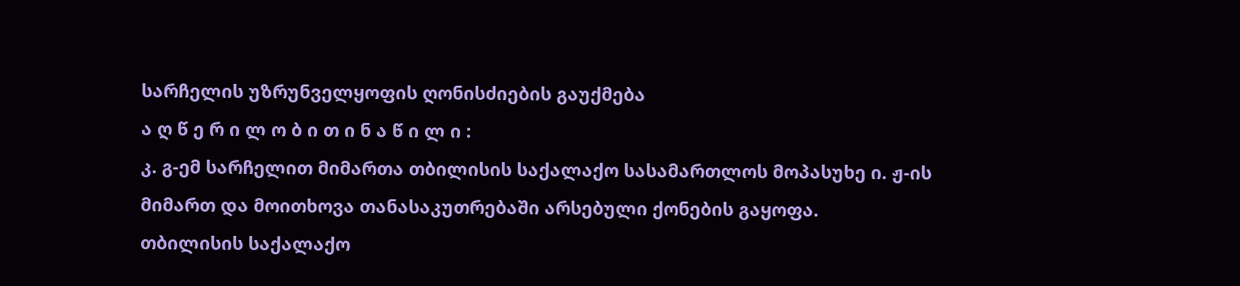სარჩელის უზრუნველყოფის ღონისძიების გაუქმება
ა ღ წ ე რ ი ლ ო ბ ი თ ი ნ ა წ ი ლ ი :
კ. გ-ემ სარჩელით მიმართა თბილისის საქალაქო სასამართლოს მოპასუხე ი. ჟ-ის მიმართ და მოითხოვა თანასაკუთრებაში არსებული ქონების გაყოფა.
თბილისის საქალაქო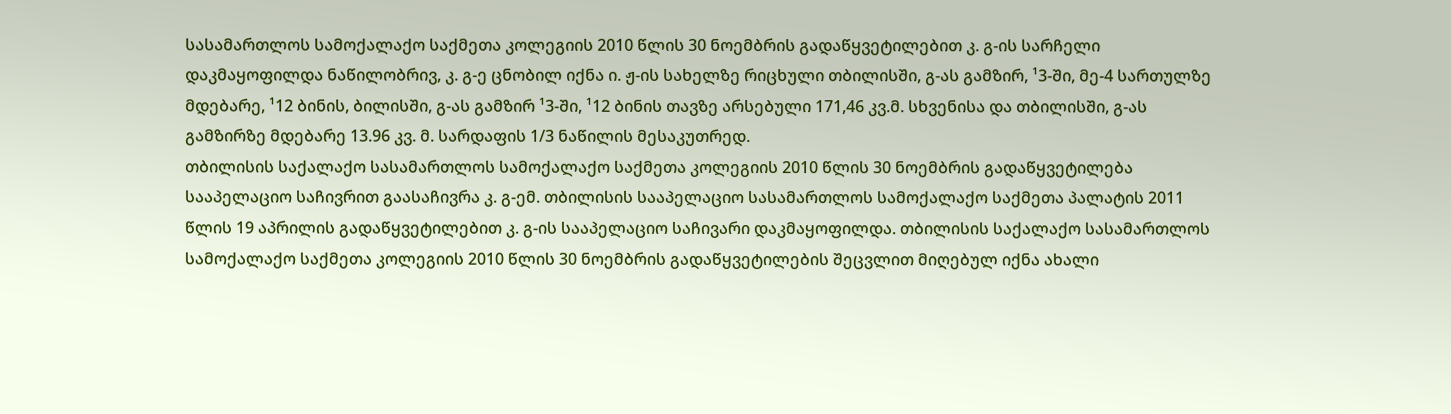სასამართლოს სამოქალაქო საქმეთა კოლეგიის 2010 წლის 30 ნოემბრის გადაწყვეტილებით კ. გ-ის სარჩელი დაკმაყოფილდა ნაწილობრივ, კ. გ-ე ცნობილ იქნა ი. ჟ-ის სახელზე რიცხული თბილისში, გ-ას გამზირ, ¹3-ში, მე-4 სართულზე მდებარე, ¹12 ბინის, ბილისში, გ-ას გამზირ ¹3-ში, ¹12 ბინის თავზე არსებული 171,46 კვ.მ. სხვენისა და თბილისში, გ-ას გამზირზე მდებარე 13.96 კვ. მ. სარდაფის 1/3 ნაწილის მესაკუთრედ.
თბილისის საქალაქო სასამართლოს სამოქალაქო საქმეთა კოლეგიის 2010 წლის 30 ნოემბრის გადაწყვეტილება სააპელაციო საჩივრით გაასაჩივრა კ. გ-ემ. თბილისის სააპელაციო სასამართლოს სამოქალაქო საქმეთა პალატის 2011 წლის 19 აპრილის გადაწყვეტილებით კ. გ-ის სააპელაციო საჩივარი დაკმაყოფილდა. თბილისის საქალაქო სასამართლოს სამოქალაქო საქმეთა კოლეგიის 2010 წლის 30 ნოემბრის გადაწყვეტილების შეცვლით მიღებულ იქნა ახალი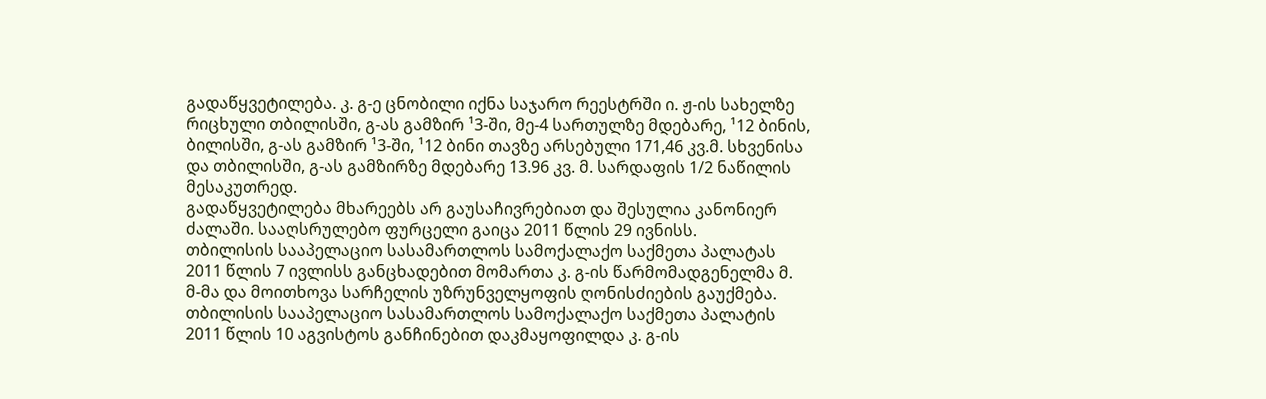გადაწყვეტილება. კ. გ-ე ცნობილი იქნა საჯარო რეესტრში ი. ჟ-ის სახელზე რიცხული თბილისში, გ-ას გამზირ ¹3-ში, მე-4 სართულზე მდებარე, ¹12 ბინის, ბილისში, გ-ას გამზირ ¹3-ში, ¹12 ბინი თავზე არსებული 171,46 კვ.მ. სხვენისა და თბილისში, გ-ას გამზირზე მდებარე 13.96 კვ. მ. სარდაფის 1/2 ნაწილის მესაკუთრედ.
გადაწყვეტილება მხარეებს არ გაუსაჩივრებიათ და შესულია კანონიერ ძალაში. სააღსრულებო ფურცელი გაიცა 2011 წლის 29 ივნისს.
თბილისის სააპელაციო სასამართლოს სამოქალაქო საქმეთა პალატას 2011 წლის 7 ივლისს განცხადებით მომართა კ. გ-ის წარმომადგენელმა მ. მ-მა და მოითხოვა სარჩელის უზრუნველყოფის ღონისძიების გაუქმება.
თბილისის სააპელაციო სასამართლოს სამოქალაქო საქმეთა პალატის 2011 წლის 10 აგვისტოს განჩინებით დაკმაყოფილდა კ. გ-ის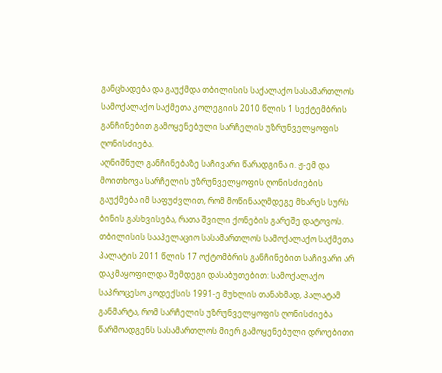განცხადება და გაუქმდა თბილისის საქალაქო სასამართლოს სამოქალაქო საქმეთა კოლეგიის 2010 წლის 1 სექტემბრის განჩინებით გამოყენებული სარჩელის უზრუნველყოფის ღონისძიება.
აღნიშნულ განჩინებაზე საჩივარი წარადგინა ი. ჟ-ემ და მოითხოვა სარჩელის უზრუნველყოფის ღონისძიების გაუქმება იმ საფუძვლით, რომ მოწინააღმდეგე მხარეს სურს ბინის გასხვისება, რათა შვილი ქონების გარეშე დატოვოს.
თბილისის სააპელაციო სასამართლოს სამოქალაქო საქმეთა პალატის 2011 წლის 17 ოქტომბრის განჩინებით საჩივარი არ დაკმაყოფილდა შემდეგი დასაბუთებით: სამოქალაქო საპროცესო კოდექსის 1991-ე მუხლის თანახმად, პალატამ განმარტა, რომ სარჩელის უზრუნველყოფის ღონისძიება წარმოადგენს სასამართლოს მიერ გამოყენებული დროებითი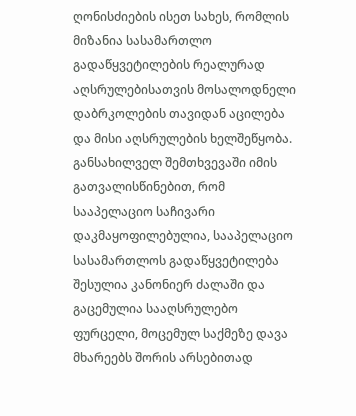ღონისძიების ისეთ სახეს, რომლის მიზანია სასამართლო გადაწყვეტილების რეალურად აღსრულებისათვის მოსალოდნელი დაბრკოლების თავიდან აცილება და მისი აღსრულების ხელშეწყობა. განსახილველ შემთხვევაში იმის გათვალისწინებით, რომ სააპელაციო საჩივარი დაკმაყოფილებულია, სააპელაციო სასამართლოს გადაწყვეტილება შესულია კანონიერ ძალაში და გაცემულია სააღსრულებო ფურცელი, მოცემულ საქმეზე დავა მხარეებს შორის არსებითად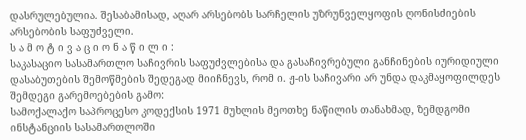დასრულებულია. შესაბამისად, აღარ არსებობს სარჩელის უზრუნველყოფის ღონისძიების არსებობის საფუძველი.
ს ა მ ო ტ ი ვ ა ც ი ო ნ ა წ ი ლ ი :
საკასაციო სასამართლო საჩივრის საფუძვლებისა და გასაჩივრებული განჩინების იურიდიული დასაბუთების შემოწმების შედეგად მიიჩნევს, რომ ი. ჟ-ის საჩივარი არ უნდა დაკმაყოფილდეს შემდეგი გარემოებების გამო:
სამოქალაქო საპროცესო კოდექსის 1971 მუხლის მეოთხე ნაწილის თანახმად, ზემდგომი ინსტანციის სასამართლოში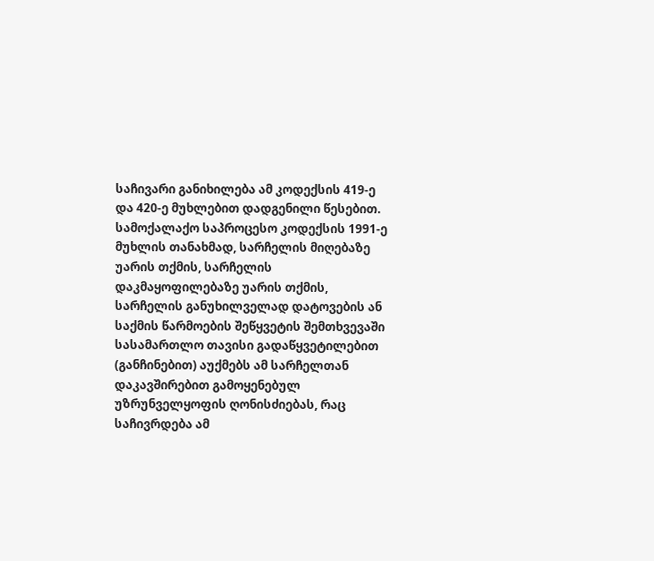საჩივარი განიხილება ამ კოდექსის 419-ე და 420-ე მუხლებით დადგენილი წესებით.
სამოქალაქო საპროცესო კოდექსის 1991-ე მუხლის თანახმად, სარჩელის მიღებაზე უარის თქმის, სარჩელის დაკმაყოფილებაზე უარის თქმის, სარჩელის განუხილველად დატოვების ან საქმის წარმოების შეწყვეტის შემთხვევაში სასამართლო თავისი გადაწყვეტილებით (განჩინებით) აუქმებს ამ სარჩელთან დაკავშირებით გამოყენებულ უზრუნველყოფის ღონისძიებას, რაც საჩივრდება ამ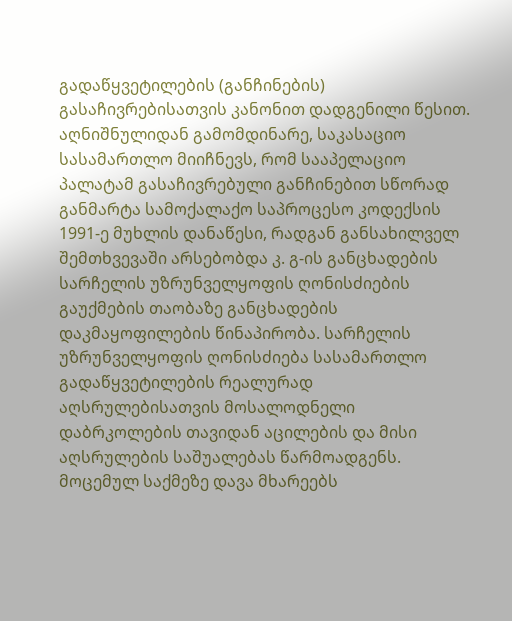გადაწყვეტილების (განჩინების) გასაჩივრებისათვის კანონით დადგენილი წესით.
აღნიშნულიდან გამომდინარე, საკასაციო სასამართლო მიიჩნევს, რომ სააპელაციო პალატამ გასაჩივრებული განჩინებით სწორად განმარტა სამოქალაქო საპროცესო კოდექსის 1991-ე მუხლის დანაწესი, რადგან განსახილველ შემთხვევაში არსებობდა კ. გ-ის განცხადების სარჩელის უზრუნველყოფის ღონისძიების გაუქმების თაობაზე განცხადების დაკმაყოფილების წინაპირობა. სარჩელის უზრუნველყოფის ღონისძიება სასამართლო გადაწყვეტილების რეალურად აღსრულებისათვის მოსალოდნელი დაბრკოლების თავიდან აცილების და მისი აღსრულების საშუალებას წარმოადგენს. მოცემულ საქმეზე დავა მხარეებს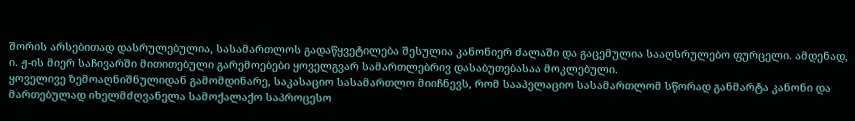შორის არსებითად დასრულებულია, სასამართლოს გადაწყვეტილება შესულია კანონიერ ძალაში და გაცემულია სააღსრულებო ფურცელი. ამდენად, ი. ჟ-ის მიერ საჩივარში მითითებული გარემოებები ყოველგვარ სამართლებრივ დასაბუთებასაა მოკლებული.
ყოველივე ზემოაღნიშნულიდან გამომდინარე, საკასაციო სასამართლო მიიჩნევს, რომ სააპელაციო სასამართლომ სწორად განმარტა კანონი და მართებულად იხელმძღვანელა სამოქალაქო საპროცესო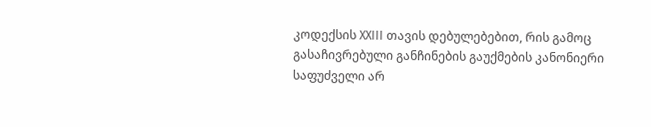კოდექსის XXIII თავის დებულებებით, რის გამოც გასაჩივრებული განჩინების გაუქმების კანონიერი საფუძველი არ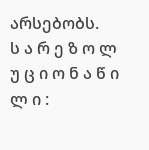არსებობს.
ს ა რ ე ზ ო ლ უ ც ი ო ნ ა წ ი ლ ი :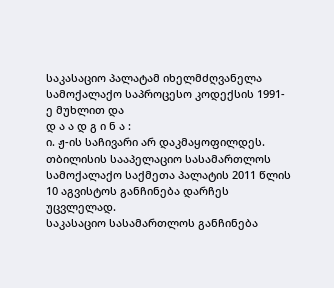საკასაციო პალატამ იხელმძღვანელა სამოქალაქო საპროცესო კოდექსის 1991-ე მუხლით და
დ ა ა დ გ ი ნ ა :
ი. ჟ-ის საჩივარი არ დაკმაყოფილდეს.
თბილისის სააპელაციო სასამართლოს სამოქალაქო საქმეთა პალატის 2011 წლის 10 აგვისტოს განჩინება დარჩეს უცვლელად.
საკასაციო სასამართლოს განჩინება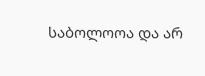საბოლოოა და არ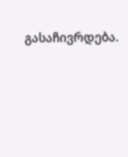გასაჩივრდება.